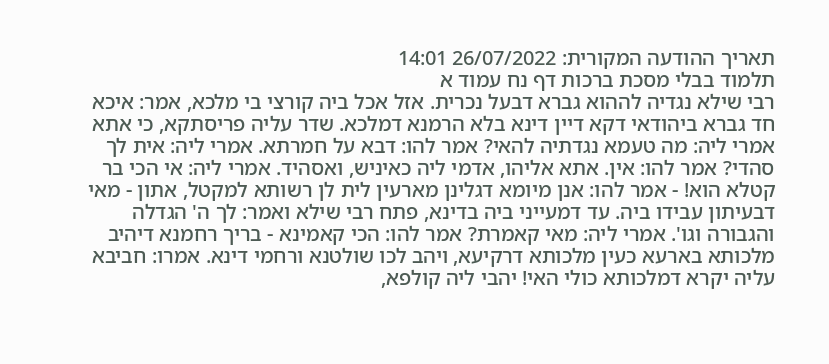תאריך ההודעה המקורית: 26/07/2022 14:01
תלמוד בבלי מסכת ברכות דף נח עמוד א
רבי שילא נגדיה לההוא גברא דבעל נכרית. אזל אכל ביה קורצי בי מלכא, אמר: איכא
חד גברא ביהודאי דקא דיין דינא בלא הרמנא דמלכא. שדר עליה פריסתקא, כי אתא
אמרי ליה: מה טעמא נגדתיה להאי? אמר להו: דבא על חמרתא. אמרי ליה: אית לך
סהדי? אמר להו: אין. אתא אליהו, אדמי ליה כאיניש, ואסהיד. אמרי ליה: אי הכי בר
קטלא הוא! - אמר להו: אנן מיומא דגלינן מארעין לית לן רשותא למקטל, אתון - מאי
דבעיתון עבידו ביה. עד דמעייני ביה בדינא, פתח רבי שילא ואמר: לך ה' הגדלה
והגבורה וגו'. אמרי ליה: מאי קאמרת? אמר להו: הכי קאמינא - בריך רחמנא דיהיב
מלכותא בארעא כעין מלכותא דרקיעא, ויהב לכו שולטנא ורחמי דינא. אמרו: חביבא
עליה יקרא דמלכותא כולי האי! יהבי ליה קולפא,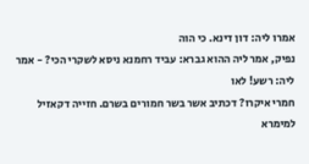אמרו ליה: דון דינא. כי הוה
נפיק, אמר ליה ההוא גברא: עביד רחמנא ניסא לשקרי הכי? - אמר ליה: רשע! לאו
חמרי איקרו? דכתיב אשר בשר חמורים בשרם. חזייה דקאזיל למימרא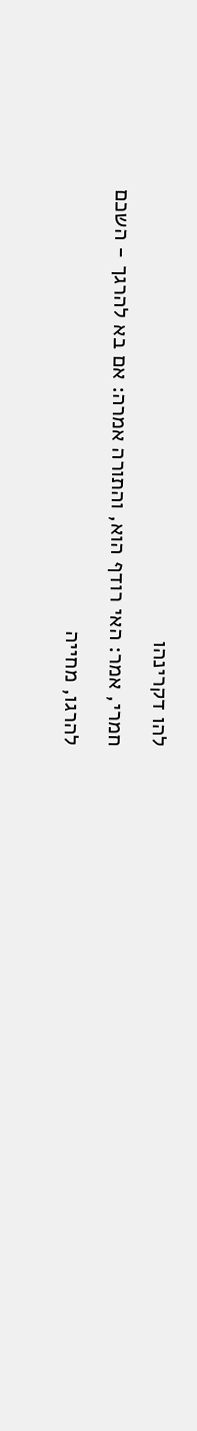להו דקרינהו
חמרי, אמר: האי רודף הוא, והתורה אמרה: אם בא להרגך - השכם להרגו, מחייה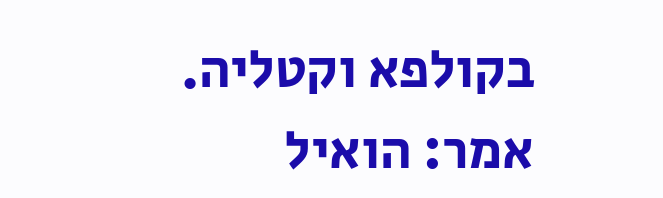בקולפא וקטליה. אמר: הואיל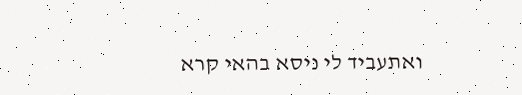ואתעביד לי ניסא בהאי קרא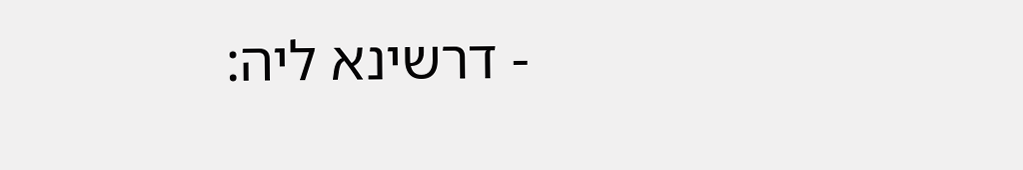- דרשינא ליה: